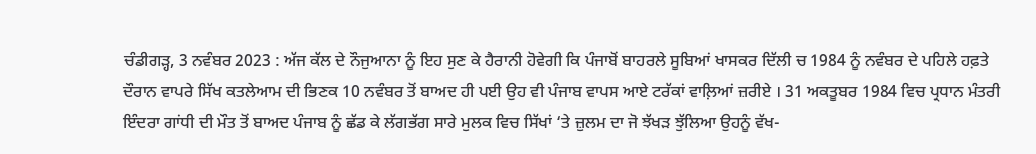ਚੰਡੀਗੜ੍ਹ, 3 ਨਵੰਬਰ 2023 : ਅੱਜ ਕੱਲ ਦੇ ਨੌਜੁਆਨਾ ਨੂੰ ਇਹ ਸੁਣ ਕੇ ਹੈਰਾਨੀ ਹੋਵੇਗੀ ਕਿ ਪੰਜਾਬੋਂ ਬਾਹਰਲੇ ਸੂਬਿਆਂ ਖਾਸਕਰ ਦਿੱਲੀ ਚ 1984 ਨੂੰ ਨਵੰਬਰ ਦੇ ਪਹਿਲੇ ਹਫ਼ਤੇ ਦੌਰਾਨ ਵਾਪਰੇ ਸਿੱਖ ਕਤਲੇਆਮ ਦੀ ਭਿਣਕ 10 ਨਵੰਬਰ ਤੋਂ ਬਾਅਦ ਹੀ ਪਈ ਉਹ ਵੀ ਪੰਜਾਬ ਵਾਪਸ ਆਏ ਟਰੱਕਾਂ ਵਾਲ਼ਿਆਂ ਜ਼ਰੀਏ । 31 ਅਕਤੂਬਰ 1984 ਵਿਚ ਪ੍ਰਧਾਨ ਮੰਤਰੀ ਇੰਦਰਾ ਗਾਂਧੀ ਦੀ ਮੌਤ ਤੋਂ ਬਾਅਦ ਪੰਜਾਬ ਨੂੰ ਛੱਡ ਕੇ ਲੱਗਭੱਗ ਸਾਰੇ ਮੁਲਕ ਵਿਚ ਸਿੱਖਾਂ ‘ਤੇ ਜ਼ੁਲਮ ਦਾ ਜੋ ਝੱਖੜ ਝੁੱਲਿਆ ਉਹਨੂੰ ਵੱਖ-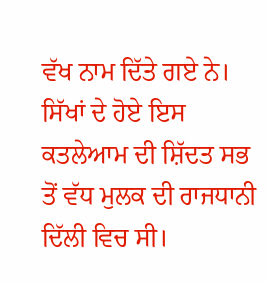ਵੱਖ ਨਾਮ ਦਿੱਤੇ ਗਏ ਨੇ।
ਸਿੱਖਾਂ ਦੇ ਹੋਏ ਇਸ ਕਤਲੇਆਮ ਦੀ ਸ਼ਿੱਦਤ ਸਭ ਤੋਂ ਵੱਧ ਮੁਲਕ ਦੀ ਰਾਜਧਾਨੀ ਦਿੱਲੀ ਵਿਚ ਸੀ।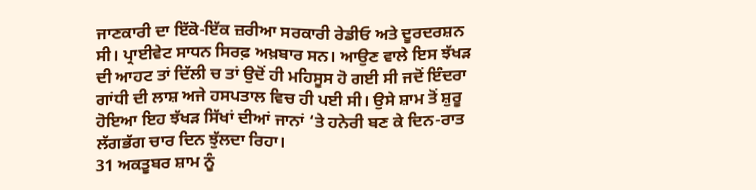ਜਾਣਕਾਰੀ ਦਾ ਇੱਕੋ-ਇੱਕ ਜ਼ਰੀਆ ਸਰਕਾਰੀ ਰੇਡੀਓ ਅਤੇ ਦੂਰਦਰਸ਼ਨ ਸੀ। ਪ੍ਰਾਈਵੇਟ ਸਾਧਨ ਸਿਰਫ਼ ਅਖ਼ਬਾਰ ਸਨ। ਆਉਣ ਵਾਲੇ ਇਸ ਝੱਖੜ ਦੀ ਆਹਟ ਤਾਂ ਦਿੱਲੀ ਚ ਤਾਂ ਉਦੋਂ ਹੀ ਮਹਿਸੂਸ ਹੋ ਗਈ ਸੀ ਜਦੋਂ ਇੰਦਰਾ ਗਾਂਧੀ ਦੀ ਲਾਸ਼ ਅਜੇ ਹਸਪਤਾਲ ਵਿਚ ਹੀ ਪਈ ਸੀ। ਉਸੇ ਸ਼ਾਮ ਤੋਂ ਸ਼ੁਰੂ ਹੋਇਆ ਇਹ ਝੱਖੜ ਸਿੱਖਾਂ ਦੀਆਂ ਜਾਨਾਂ ‘ਤੇ ਹਨੇਰੀ ਬਣ ਕੇ ਦਿਨ-ਰਾਤ ਲੱਗਭੱਗ ਚਾਰ ਦਿਨ ਝੁੱਲਦਾ ਰਿਹਾ।
31 ਅਕਤੂਬਰ ਸ਼ਾਮ ਨੂੰ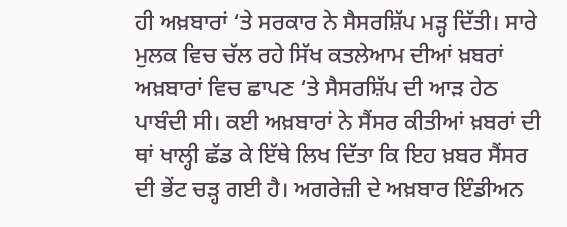ਹੀ ਅਖ਼ਬਾਰਾਂ ‘ਤੇ ਸਰਕਾਰ ਨੇ ਸੈਸਰਸ਼ਿੱਪ ਮੜ੍ਹ ਦਿੱਤੀ। ਸਾਰੇ ਮੁਲਕ ਵਿਚ ਚੱਲ ਰਹੇ ਸਿੱਖ ਕਤਲੇਆਮ ਦੀਆਂ ਖ਼ਬਰਾਂ ਅਖ਼ਬਾਰਾਂ ਵਿਚ ਛਾਪਣ ‘ਤੇ ਸੈਸਰਸ਼ਿੱਪ ਦੀ ਆੜ ਹੇਠ ਪਾਬੰਦੀ ਸੀ। ਕਈ ਅਖ਼ਬਾਰਾਂ ਨੇ ਸੈਂਸਰ ਕੀਤੀਆਂ ਖ਼ਬਰਾਂ ਦੀ ਥਾਂ ਖਾਲ੍ਹੀ ਛੱਡ ਕੇ ਇੱਥੇ ਲਿਖ ਦਿੱਤਾ ਕਿ ਇਹ ਖ਼ਬਰ ਸੈਂਸਰ ਦੀ ਭੇਂਟ ਚੜ੍ਹ ਗਈ ਹੈ। ਅਗਰੇਜ਼ੀ ਦੇ ਅਖ਼ਬਾਰ ਇੰਡੀਅਨ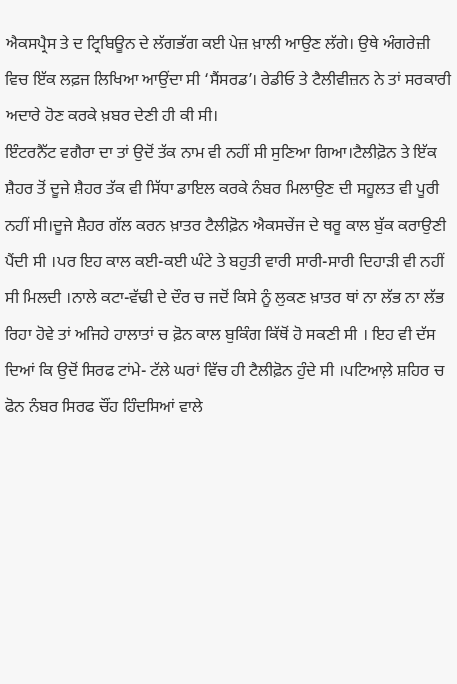ਐਕਸਪ੍ਰੈਸ ਤੇ ਦ ਟ੍ਰਿਬਿਊਨ ਦੇ ਲੱਗਭੱਗ ਕਈ ਪੇਜ਼ ਖ਼ਾਲੀ ਆਉਣ ਲੱਗੇ। ਉਥੇ ਅੰਗਰੇਜ਼ੀ ਵਿਚ ਇੱਕ ਲਫ਼ਜ ਲਿਖਿਆ ਆਉਂਦਾ ਸੀ ‘ਸੈਂਸਰਡ’। ਰੇਡੀਓ ਤੇ ਟੈਲੀਵੀਜ਼ਨ ਨੇ ਤਾਂ ਸਰਕਾਰੀ ਅਦਾਰੇ ਹੋਣ ਕਰਕੇ ਖ਼ਬਰ ਦੇਣੀ ਹੀ ਕੀ ਸੀ।
ਇੰਟਰਨੈੱਟ ਵਗੈਰਾ ਦਾ ਤਾਂ ਉਦੋਂ ਤੱਕ ਨਾਮ ਵੀ ਨਹੀਂ ਸੀ ਸੁਣਿਆ ਗਿਆ।ਟੈਲੀਫ਼ੋਨ ਤੇ ਇੱਕ ਸ਼ੈਹਰ ਤੋਂ ਦੂਜੇ ਸ਼ੈਹਰ ਤੱਕ ਵੀ ਸਿੱਧਾ ਡਾਇਲ ਕਰਕੇ ਨੰਬਰ ਮਿਲਾਉਣ ਦੀ ਸਹੂਲਤ ਵੀ ਪੂਰੀ ਨਹੀਂ ਸੀ।ਦੂਜੇ ਸ਼ੈਹਰ ਗੱਲ ਕਰਨ ਖ਼ਾਤਰ ਟੈਲੀਫ਼ੋਨ ਐਕਸਚੇਂਜ ਦੇ ਥਰੂ ਕਾਲ ਬੁੱਕ ਕਰਾਉਣੀ ਪੈਂਦੀ ਸੀ ।ਪਰ ਇਹ ਕਾਲ ਕਈ-ਕਈ ਘੰਟੇ ਤੇ ਬਹੁਤੀ ਵਾਰੀ ਸਾਰੀ-ਸਾਰੀ ਦਿਹਾੜੀ ਵੀ ਨਹੀਂ ਸੀ ਮਿਲਦੀ ।ਨਾਲੇ ਕਟਾ-ਵੱਢੀ ਦੇ ਦੌਰ ਚ ਜਦੋਂ ਕਿਸੇ ਨੂੰ ਲੁਕਣ ਖ਼ਾਤਰ ਥਾਂ ਨਾ ਲੱਭ ਨਾ ਲੱਭ ਰਿਹਾ ਹੋਵੇ ਤਾਂ ਅਜਿਹੇ ਹਾਲਾਤਾਂ ਚ ਫ਼ੋਨ ਕਾਲ ਬੁਕਿੰਗ ਕਿੱਥੋਂ ਹੋ ਸਕਣੀ ਸੀ । ਇਹ ਵੀ ਦੱਸ ਦਿਆਂ ਕਿ ਉਦੋਂ ਸਿਰਫ ਟਾਂਮੇ- ਟੱਲੇ ਘਰਾਂ ਵਿੱਚ ਹੀ ਟੈਲੀਫ਼ੋਨ ਹੁੰਦੇ ਸੀ ।ਪਟਿਆਲ਼ੇ ਸ਼ਹਿਰ ਚ ਫੋਨ ਨੰਬਰ ਸਿਰਫ ਚੌਂਹ ਹਿੰਦਸਿਆਂ ਵਾਲੇ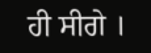ਹੀ ਸੀਗੇ ।